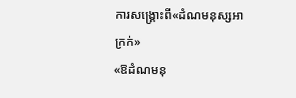ការសង្គ្រោះពី«ដំណមនុស្សអាក្រក់»
«ឱដំណមនុ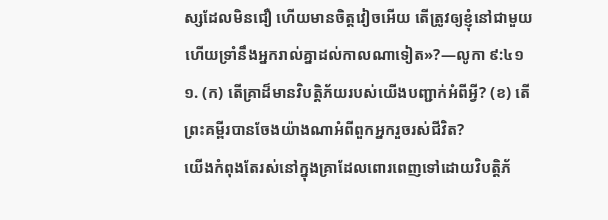ស្សដែលមិនជឿ ហើយមានចិត្តវៀចអើយ តើត្រូវឲ្យខ្ញុំនៅជាមួយ ហើយទ្រាំនឹងអ្នករាល់គ្នាដល់កាលណាទៀត»?—លូកា ៩:៤១
១. (ក) តើគ្រាដ៏មានវិបត្ដិភ័យរបស់យើងបញ្ជាក់អំពីអ្វី? (ខ) តើព្រះគម្ពីរបានចែងយ៉ាងណាអំពីពួកអ្នករួចរស់ជីវិត?
យើងកំពុងតែរស់នៅក្នុងគ្រាដែលពោរពេញទៅដោយវិបត្ដិភ័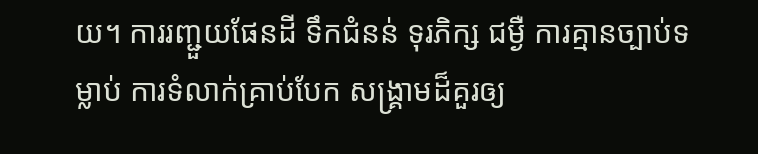យ។ ការរញ្ជួយផែនដី ទឹកជំនន់ ទុរភិក្ស ជម្ងឺ ការគ្មានច្បាប់ទម្លាប់ ការទំលាក់គ្រាប់បែក សង្គ្រាមដ៏គួរឲ្យ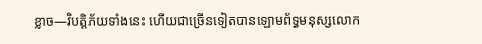ខ្លាច—វិបត្ដិភ័យទាំងនេះ ហើយជាច្រើនទៀតបានឡោមព័ទ្ធមនុស្សលោក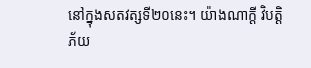នៅក្នុងសតវត្សទី២០នេះ។ យ៉ាងណាក្ដី វិបត្ដិភ័យ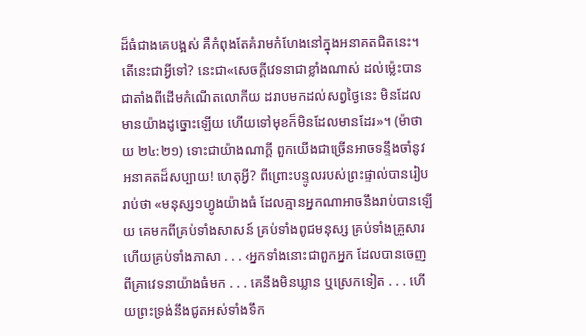ដ៏ធំជាងគេបង្អស់ គឺកំពុងតែគំរាមកំហែងនៅក្នុងអនាគតជិតនេះ។ តើនេះជាអ្វីទៅ? នេះជា«សេចក្ដីវេទនាជាខ្លាំងណាស់ ដល់ម្ល៉េះបានជាតាំងពីដើមកំណើតលោកីយ ដរាបមកដល់សព្វថ្ងៃនេះ មិនដែលមានយ៉ាងដូច្នោះឡើយ ហើយទៅមុខក៏មិនដែលមានដែរ»។ (ម៉ាថាយ ២៤:២១) ទោះជាយ៉ាងណាក្ដី ពួកយើងជាច្រើនអាចទន្ទឹងចាំនូវអនាគតដ៏សប្បាយ! ហេតុអ្វី? ពីព្រោះបន្ទូលរបស់ព្រះផ្ទាល់បានរៀបរាប់ថា «មនុស្ស១ហ្វូងយ៉ាងធំ ដែលគ្មានអ្នកណាអាចនឹងរាប់បានឡើយ គេមកពីគ្រប់ទាំងសាសន៍ គ្រប់ទាំងពូជមនុស្ស គ្រប់ទាំងគ្រួសារ ហើយគ្រប់ទាំងភាសា . . . ‹អ្នកទាំងនោះជាពួកអ្នក ដែលបានចេញពីគ្រាវេទនាយ៉ាងធំមក . . . គេនឹងមិនឃ្លាន ឬស្រេកទៀត . . . ហើយព្រះទ្រង់នឹងជូតអស់ទាំងទឹក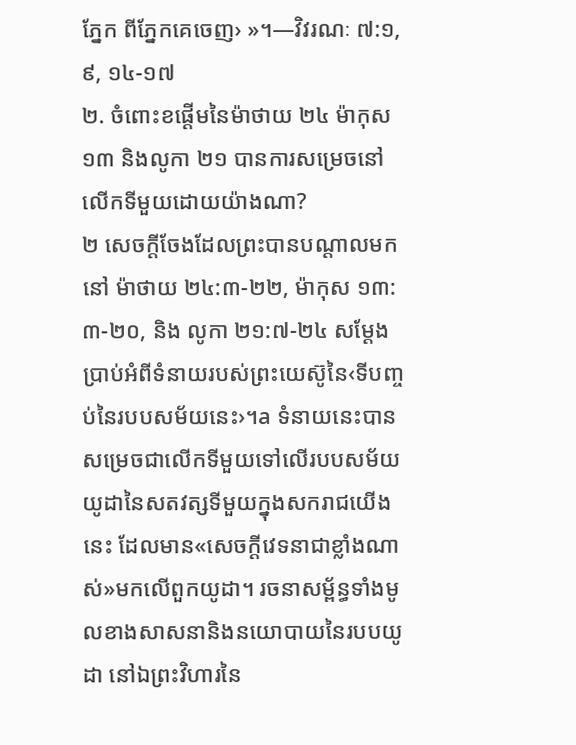ភ្នែក ពីភ្នែកគេចេញ› »។—វិវរណៈ ៧:១, ៩, ១៤-១៧
២. ចំពោះខផ្ដើមនៃម៉ាថាយ ២៤ ម៉ាកុស ១៣ និងលូកា ២១ បានការសម្រេចនៅលើកទីមួយដោយយ៉ាងណា?
២ សេចក្ដីចែងដែលព្រះបានបណ្ដាលមកនៅ ម៉ាថាយ ២៤:៣-២២, ម៉ាកុស ១៣:៣-២០, និង លូកា ២១:៧-២៤ សម្ដែងប្រាប់អំពីទំនាយរបស់ព្រះយេស៊ូនៃ‹ទីបញ្ចប់នៃរបបសម័យនេះ›។a ទំនាយនេះបានសម្រេចជាលើកទីមួយទៅលើរបបសម័យយូដានៃសតវត្សទីមួយក្នុងសករាជយើងនេះ ដែលមាន«សេចក្ដីវេទនាជាខ្លាំងណាស់»មកលើពួកយូដា។ រចនាសម្ព័ន្ធទាំងមូលខាងសាសនានិងនយោបាយនៃរបបយូដា នៅឯព្រះវិហារនៃ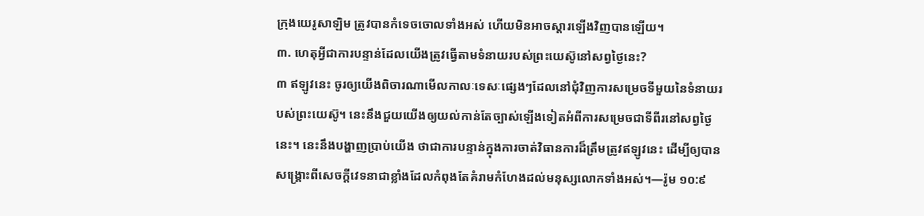ក្រុងយេរូសាឡិម ត្រូវបានកំទេចចោលទាំងអស់ ហើយមិនអាចស្ដារឡើងវិញបានឡើយ។
៣. ហេតុអ្វីជាការបន្ទាន់ដែលយើងត្រូវធ្វើតាមទំនាយរបស់ព្រះយេស៊ូនៅសព្វថ្ងៃនេះ?
៣ ឥឡូវនេះ ចូរឲ្យយើងពិចារណាមើលកាលៈទេសៈផ្សេងៗដែលនៅជុំវិញការសម្រេចទីមួយនៃទំនាយរបស់ព្រះយេស៊ូ។ នេះនឹងជួយយើងឲ្យយល់កាន់តែច្បាស់ឡើងទៀតអំពីការសម្រេចជាទីពីរនៅសព្វថ្ងៃនេះ។ នេះនឹងបង្ហាញប្រាប់យើង ថាជាការបន្ទាន់ក្នុងការចាត់វិធានការដ៏ត្រឹមត្រូវឥឡូវនេះ ដើម្បីឲ្យបានសង្គ្រោះពីសេចក្ដីវេទនាជាខ្លាំងដែលកំពុងតែគំរាមកំហែងដល់មនុស្សលោកទាំងអស់។—រ៉ូម ១០:៩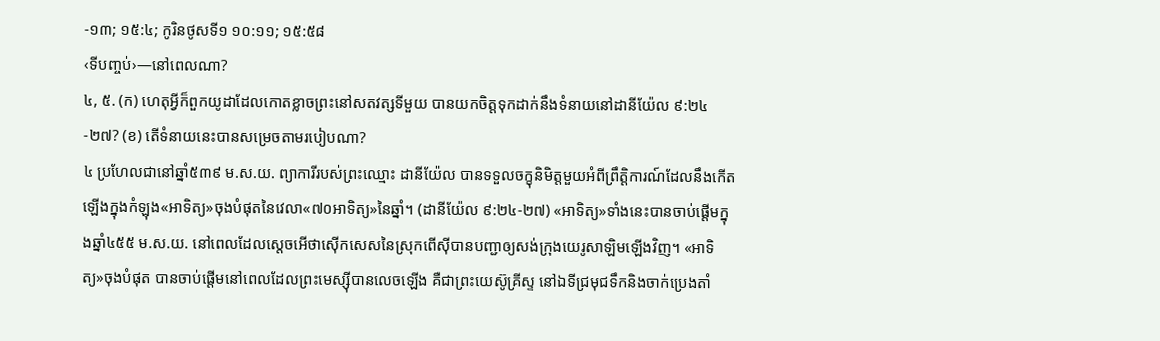-១៣; ១៥:៤; កូរិនថូសទី១ ១០:១១; ១៥:៥៨
‹ទីបញ្ចប់›—នៅពេលណា?
៤, ៥. (ក) ហេតុអ្វីក៏ពួកយូដាដែលកោតខ្លាចព្រះនៅសតវត្សទីមួយ បានយកចិត្តទុកដាក់នឹងទំនាយនៅដានីយ៉ែល ៩:២៤-២៧? (ខ) តើទំនាយនេះបានសម្រេចតាមរបៀបណា?
៤ ប្រហែលជានៅឆ្នាំ៥៣៩ ម.ស.យ. ព្យាការីរបស់ព្រះឈ្មោះ ដានីយ៉ែល បានទទួលចក្ខុនិមិត្តមួយអំពីព្រឹត្ដិការណ៍ដែលនឹងកើតឡើងក្នុងកំឡុង«អាទិត្យ»ចុងបំផុតនៃវេលា«៧០អាទិត្យ»នៃឆ្នាំ។ (ដានីយ៉ែល ៩:២៤-២៧) «អាទិត្យ»ទាំងនេះបានចាប់ផ្ដើមក្នុងឆ្នាំ៤៥៥ ម.ស.យ. នៅពេលដែលស្តេចអើថាស៊ើកសេសនៃស្រុកពើស៊ីបានបញ្ជាឲ្យសង់ក្រុងយេរូសាឡិមឡើងវិញ។ «អាទិត្យ»ចុងបំផុត បានចាប់ផ្ដើមនៅពេលដែលព្រះមេស្ស៊ីបានលេចឡើង គឺជាព្រះយេស៊ូគ្រីស្ទ នៅឯទីជ្រមុជទឹកនិងចាក់ប្រេងតាំ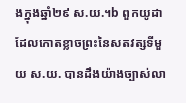ងក្នុងឆ្នាំ២៩ ស.យ.។b ពួកយូដាដែលកោតខ្លាចព្រះនៃសតវត្សទីមួយ ស.យ. បានដឹងយ៉ាងច្បាស់លា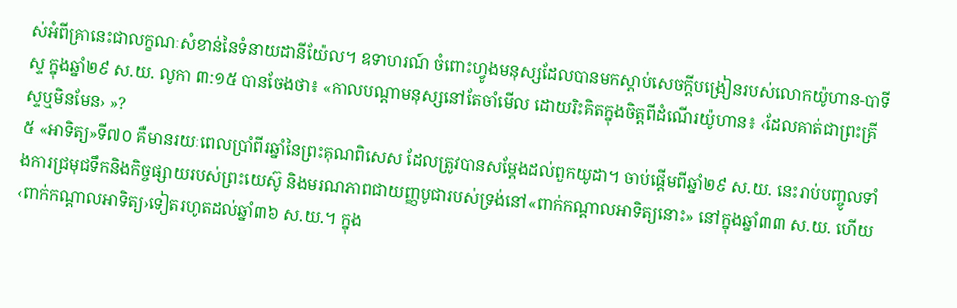ស់អំពីគ្រានេះជាលក្ខណៈសំខាន់នៃទំនាយដានីយ៉ែល។ ឧទាហរណ៍ ចំពោះហ្វូងមនុស្សដែលបានមកស្ដាប់សេចក្ដីបង្រៀនរបស់លោកយ៉ូហាន-បាទីស្ទ ក្នុងឆ្នាំ២៩ ស.យ. លូកា ៣:១៥ បានចែងថា៖ «កាលបណ្ដាមនុស្សនៅតែចាំមើល ដោយរិះគិតក្នុងចិត្តពីដំណើរយ៉ូហាន៖ ‹ដែលគាត់ជាព្រះគ្រីស្ទឬមិនមែន› »?
៥ «អាទិត្យ»ទី៧០ គឺមានរយៈពេលប្រាំពីរឆ្នាំនៃព្រះគុណពិសេស ដែលត្រូវបានសម្ដែងដល់ពួកយូដា។ ចាប់ផ្ដើមពីឆ្នាំ២៩ ស.យ. នេះរាប់បញ្ចូលទាំងការជ្រមុជទឹកនិងកិច្ចផ្សាយរបស់ព្រះយេស៊ូ និងមរណភាពជាយញ្ញបូជារបស់ទ្រង់នៅ«ពាក់កណ្ដាលអាទិត្យនោះ» នៅក្នុងឆ្នាំ៣៣ ស.យ. ហើយ‹ពាក់កណ្ដាលអាទិត្យ›ទៀតរហូតដល់ឆ្នាំ៣៦ ស.យ.។ ក្នុង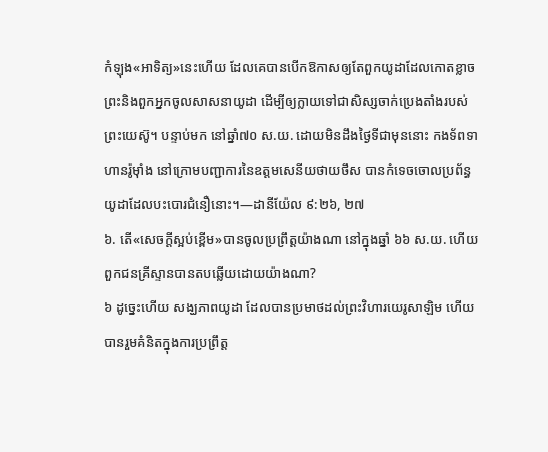កំឡុង«អាទិត្យ»នេះហើយ ដែលគេបានបើកឱកាសឲ្យតែពួកយូដាដែលកោតខ្លាចព្រះនិងពួកអ្នកចូលសាសនាយូដា ដើម្បីឲ្យក្លាយទៅជាសិស្សចាក់ប្រេងតាំងរបស់ព្រះយេស៊ូ។ បន្ទាប់មក នៅឆ្នាំ៧០ ស.យ. ដោយមិនដឹងថ្ងៃទីជាមុននោះ កងទ័ពទាហានរ៉ូម៉ាំង នៅក្រោមបញ្ជាការនៃឧត្តមសេនីយថាយថឹស បានកំទេចចោលប្រព័ន្ធយូដាដែលបះបោរជំនឿនោះ។—ដានីយ៉ែល ៩:២៦, ២៧
៦. តើ«សេចក្ដីស្អប់ខ្ពើម»បានចូលប្រព្រឹត្តយ៉ាងណា នៅក្នុងឆ្នាំ ៦៦ ស.យ. ហើយពួកជនគ្រីស្ទានបានតបឆ្លើយដោយយ៉ាងណា?
៦ ដូច្នេះហើយ សង្ឃភាពយូដា ដែលបានប្រមាថដល់ព្រះវិហារយេរូសាឡិម ហើយបានរួមគំនិតក្នុងការប្រព្រឹត្ត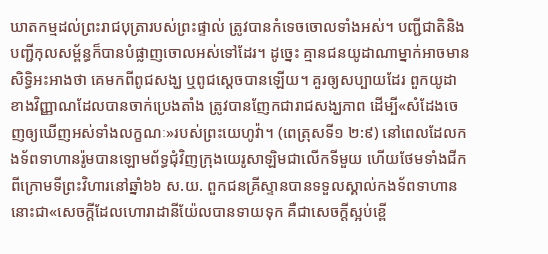ឃាតកម្មដល់ព្រះរាជបុត្រារបស់ព្រះផ្ទាល់ ត្រូវបានកំទេចចោលទាំងអស់។ បញ្ជីជាតិនិងបញ្ជីកុលសម្ព័ន្ធក៏បានបំផ្លាញចោលអស់ទៅដែរ។ ដូច្នេះ គ្មានជនយូដាណាម្នាក់អាចមានសិទ្ធិអះអាងថា គេមកពីពូជសង្ឃ ឬពូជស្តេចបានឡើយ។ គួរឲ្យសប្បាយដែរ ពួកយូដាខាងវិញ្ញាណដែលបានចាក់ប្រេងតាំង ត្រូវបានញែកជារាជសង្ឃភាព ដើម្បី«សំដែងចេញឲ្យឃើញអស់ទាំងលក្ខណៈ»របស់ព្រះយេហូវ៉ា។ (ពេត្រុសទី១ ២:៩) នៅពេលដែលកងទ័ពទាហានរ៉ូមបានឡោមព័ទ្ធជុំវិញក្រុងយេរូសាឡិមជាលើកទីមួយ ហើយថែមទាំងជីកពីក្រោមទីព្រះវិហារនៅឆ្នាំ៦៦ ស.យ. ពួកជនគ្រីស្ទានបានទទួលស្គាល់កងទ័ពទាហាននោះជា«សេចក្ដីដែលហោរាដានីយ៉ែលបានទាយទុក គឺជាសេចក្ដីស្អប់ខ្ពើ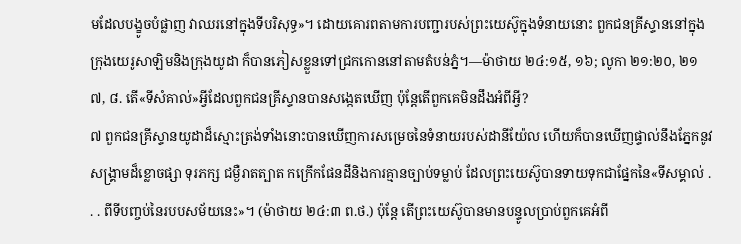មដែលបង្ខូចបំផ្លាញ វាឈរនៅក្នុងទីបរិសុទ្ធ»។ ដោយគោរពតាមការបញ្ជារបស់ព្រះយេស៊ូក្នុងទំនាយនោះ ពួកជនគ្រីស្ទាននៅក្នុងក្រុងយេរូសាឡិមនិងក្រុងយូដា ក៏បានភៀសខ្លួនទៅជ្រកកោននៅតាមតំបន់ភ្នំ។—ម៉ាថាយ ២៤:១៥, ១៦; លូកា ២១:២០, ២១
៧, ៨. តើ«ទីសំគាល់»អ្វីដែលពួកជនគ្រីស្ទានបានសង្កេតឃើញ ប៉ុន្តែតើពួកគេមិនដឹងអំពីអ្វី?
៧ ពួកជនគ្រីស្ទានយូដាដ៏ស្មោះត្រង់ទាំងនោះបានឃើញការសម្រេចនៃទំនាយរបស់ដានីយ៉ែល ហើយក៏បានឃើញផ្ទាល់នឹងភ្នែកនូវសង្គ្រាមដ៏ខ្លោចផ្សា ទុរភក្ស ជម្ងឺរាតត្បាត កក្រើកផែនដីនិងការគ្មានច្បាប់ទម្លាប់ ដែលព្រះយេស៊ូបានទាយទុកជាផ្នែកនៃ«ទីសម្គាល់ . . . ពីទីបញ្ចប់នៃរបបសម័យនេះ»។ (ម៉ាថាយ ២៤:៣ ព.ថ.) ប៉ុន្តែ តើព្រះយេស៊ូបានមានបន្ទូលប្រាប់ពួកគេអំពី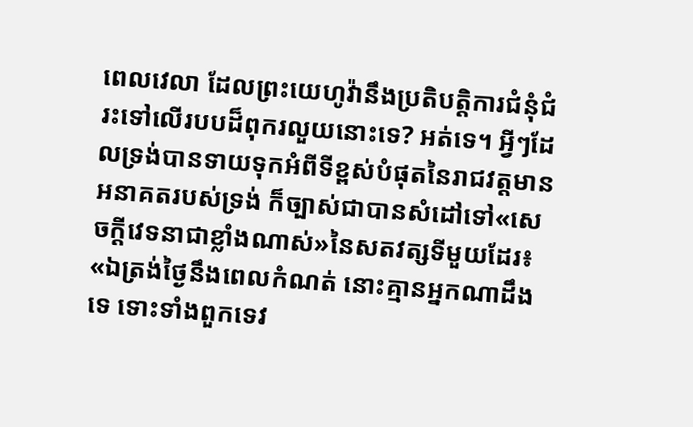ពេលវេលា ដែលព្រះយេហូវ៉ានឹងប្រតិបត្ដិការជំនុំជំរះទៅលើរបបដ៏ពុករលួយនោះទេ? អត់ទេ។ អ្វីៗដែលទ្រង់បានទាយទុកអំពីទីខ្ពស់បំផុតនៃរាជវត្តមានអនាគតរបស់ទ្រង់ ក៏ច្បាស់ជាបានសំដៅទៅ«សេចក្ដីវេទនាជាខ្លាំងណាស់»នៃសតវត្សទីមួយដែរ៖ «ឯត្រង់ថ្ងៃនឹងពេលកំណត់ នោះគ្មានអ្នកណាដឹងទេ ទោះទាំងពួកទេវ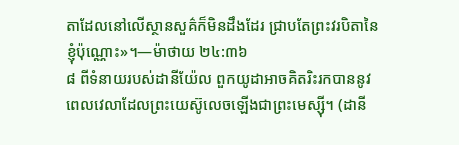តាដែលនៅលើស្ថានសួគ៌ក៏មិនដឹងដែរ ជ្រាបតែព្រះវរបិតានៃខ្ញុំប៉ុណ្ណោះ»។—ម៉ាថាយ ២៤:៣៦
៨ ពីទំនាយរបស់ដានីយ៉ែល ពួកយូដាអាចគិតរិះរកបាននូវពេលវេលាដែលព្រះយេស៊ូលេចឡើងជាព្រះមេស្ស៊ី។ (ដានី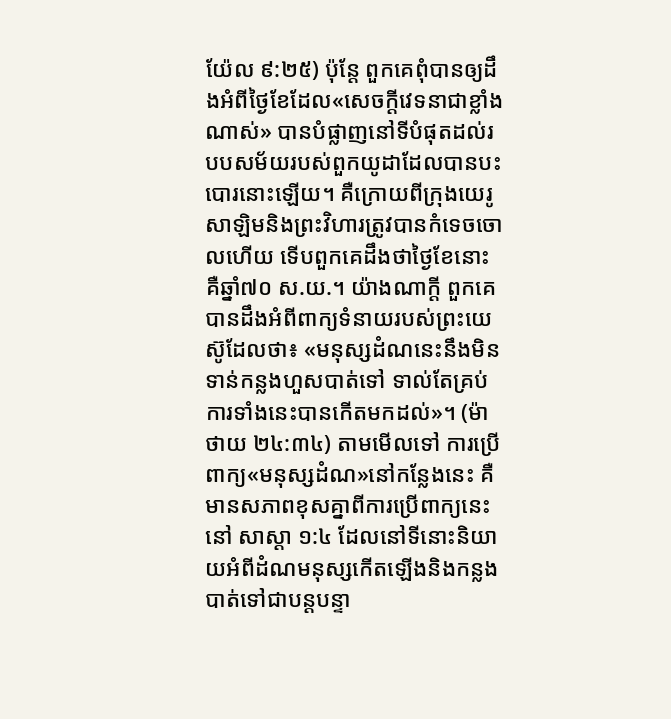យ៉ែល ៩:២៥) ប៉ុន្តែ ពួកគេពុំបានឲ្យដឹងអំពីថ្ងៃខែដែល«សេចក្ដីវេទនាជាខ្លាំងណាស់» បានបំផ្លាញនៅទីបំផុតដល់របបសម័យរបស់ពួកយូដាដែលបានបះបោរនោះឡើយ។ គឺក្រោយពីក្រុងយេរូសាឡិមនិងព្រះវិហារត្រូវបានកំទេចចោលហើយ ទើបពួកគេដឹងថាថ្ងៃខែនោះគឺឆ្នាំ៧០ ស.យ.។ យ៉ាងណាក្ដី ពួកគេបានដឹងអំពីពាក្យទំនាយរបស់ព្រះយេស៊ូដែលថា៖ «មនុស្សដំណនេះនឹងមិនទាន់កន្លងហួសបាត់ទៅ ទាល់តែគ្រប់ការទាំងនេះបានកើតមកដល់»។ (ម៉ាថាយ ២៤:៣៤) តាមមើលទៅ ការប្រើពាក្យ«មនុស្សដំណ»នៅកន្លែងនេះ គឺមានសភាពខុសគ្នាពីការប្រើពាក្យនេះនៅ សាស្ដា ១:៤ ដែលនៅទីនោះនិយាយអំពីដំណមនុស្សកើតឡើងនិងកន្លងបាត់ទៅជាបន្តបន្ទា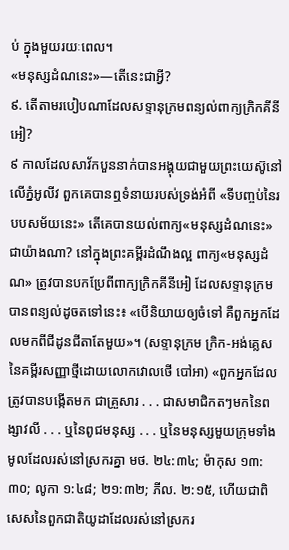ប់ ក្នុងមួយរយៈពេល។
«មនុស្សដំណនេះ»—តើនេះជាអ្វី?
៩. តើតាមរបៀបណាដែលសទ្ទានុក្រមពន្យល់ពាក្យក្រិកគីនីអៀ?
៩ កាលដែលសាវ័កបួននាក់បានអង្គុយជាមួយព្រះយេស៊ូនៅលើភ្នំអូលីវ ពួកគេបានឮទំនាយរបស់ទ្រង់អំពី «ទីបញ្ចប់នៃរបបសម័យនេះ» តើគេបានយល់ពាក្យ«មនុស្សដំណនេះ»ជាយ៉ាងណា? នៅក្នុងព្រះគម្ពីរដំណឹងល្អ ពាក្យ«មនុស្សដំណ» ត្រូវបានបកប្រែពីពាក្យក្រិកគីនីអៀ ដែលសទ្ទានុក្រមបានពន្យល់ដូចតទៅនេះ៖ «បើនិយាយឲ្យចំទៅ គឺពួកអ្នកដែលមកពីជីដូនជីតាតែមួយ»។ (សទ្ទានុក្រម ក្រិក-អង់គ្លេសនៃគម្ពីរសញ្ញាថ្មីដោយលោកវោលថើ បៅអា) «ពួកអ្នកដែលត្រូវបានបង្កើតមក ជាគ្រួសារ . . . ជាសមាជិកតៗមកនៃពង្សាវលី . . . ឬនៃពូជមនុស្ស . . . ឬនៃមនុស្សមួយក្រុមទាំងមូលដែលរស់នៅស្រករគ្នា មថ. ២៤:៣៤; ម៉ាកុស ១៣:៣០; លូកា ១:៤៨; ២១:៣២; ភីល. ២:១៥, ហើយជាពិសេសនៃពួកជាតិយូដាដែលរស់នៅស្រករ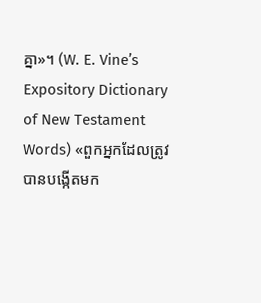គ្នា»។ (W. E. Vine’s Expository Dictionary of New Testament Words) «ពួកអ្នកដែលត្រូវបានបង្កើតមក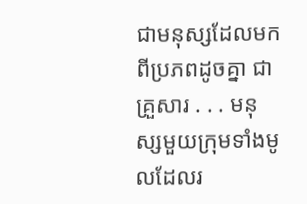ជាមនុស្សដែលមកពីប្រភពដូចគ្នា ជាគ្រួសារ . . . មនុស្សមួយក្រុមទាំងមូលដែលរ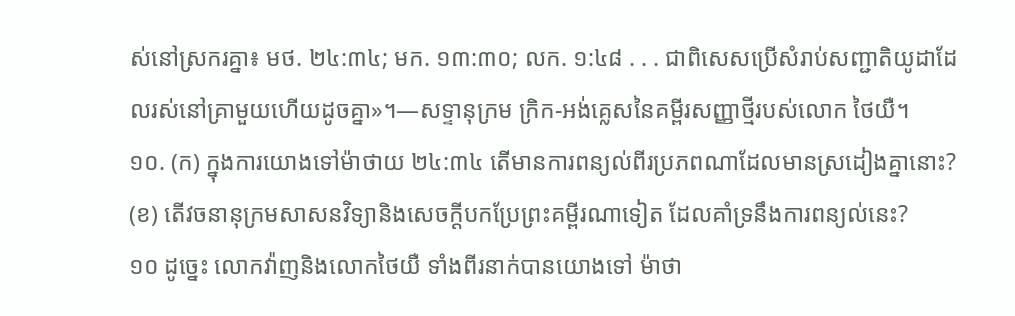ស់នៅស្រករគ្នា៖ មថ. ២៤:៣៤; មក. ១៣:៣០; លក. ១:៤៨ . . . ជាពិសេសប្រើសំរាប់សញ្ជាតិយូដាដែលរស់នៅគ្រាមួយហើយដូចគ្នា»។—សទ្ទានុក្រម ក្រិក-អង់គ្លេសនៃគម្ពីរសញ្ញាថ្មីរបស់លោក ថៃយឺ។
១០. (ក) ក្នុងការយោងទៅម៉ាថាយ ២៤:៣៤ តើមានការពន្យល់ពីរប្រភពណាដែលមានស្រដៀងគ្នានោះ? (ខ) តើវចនានុក្រមសាសនវិទ្យានិងសេចក្ដីបកប្រែព្រះគម្ពីរណាទៀត ដែលគាំទ្រនឹងការពន្យល់នេះ?
១០ ដូច្នេះ លោកវ៉ាញនិងលោកថៃយឺ ទាំងពីរនាក់បានយោងទៅ ម៉ាថា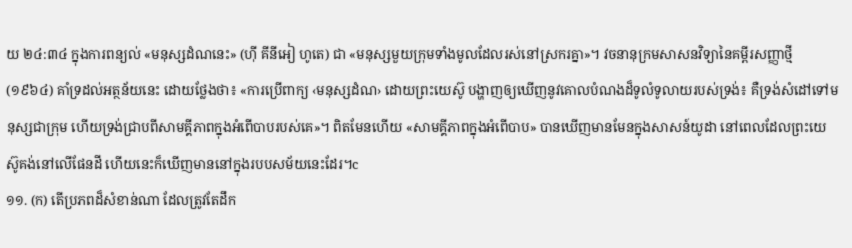យ ២៤:៣៤ ក្នុងការពន្យល់ «មនុស្សដំណនេះ» (ហ៊ី គីនីអៀ ហូតេ) ជា «មនុស្សមួយក្រុមទាំងមូលដែលរស់នៅស្រករគ្នា»។ វចនានុក្រមសាសនវិទ្យានៃគម្ពីរសញ្ញាថ្មី (១៩៦៤) គាំទ្រដល់អត្ថន័យនេះ ដោយថ្លែងថា៖ «ការប្រើពាក្យ ‹មនុស្សដំណ› ដោយព្រះយេស៊ូ បង្ហាញឲ្យឃើញនូវគោលបំណងដ៏ទូលំទូលាយរបស់ទ្រង់៖ គឺទ្រង់សំដៅទៅមនុស្សជាក្រុម ហើយទ្រង់ជ្រាបពីសាមគ្គីភាពក្នុងអំពើបាបរបស់គេ»។ ពិតមែនហើយ «សាមគ្គីភាពក្នុងអំពើបាប» បានឃើញមានមែនក្នុងសាសន៍យូដា នៅពេលដែលព្រះយេស៊ូគង់នៅលើផែនដី ហើយនេះក៏ឃើញមាននៅក្នុងរបបសម័យនេះដែរ។c
១១. (ក) តើប្រភពដ៏សំខាន់ណា ដែលត្រូវតែដឹក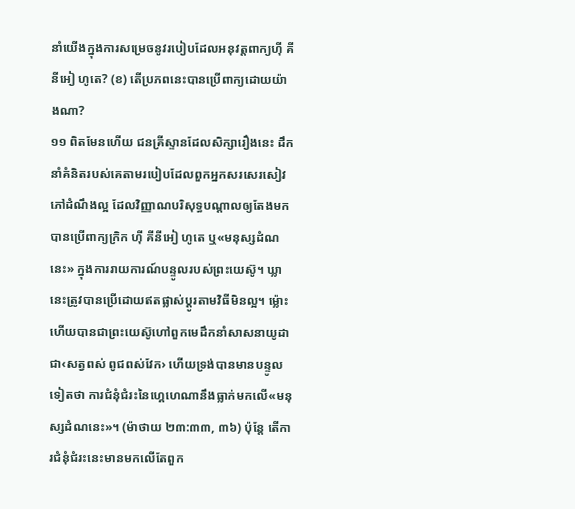នាំយើងក្នុងការសម្រេចនូវរបៀបដែលអនុវត្តពាក្យហ៊ី គីនីអៀ ហូតេ? (ខ) តើប្រភពនេះបានប្រើពាក្យដោយយ៉ាងណា?
១១ ពិតមែនហើយ ជនគ្រីស្ទានដែលសិក្សារឿងនេះ ដឹកនាំគំនិតរបស់គេតាមរបៀបដែលពួកអ្នកសរសេរសៀវភៅដំណឹងល្អ ដែលវិញ្ញាណបរិសុទ្ធបណ្ដាលឲ្យតែងមក បានប្រើពាក្យក្រិក ហ៊ី គីនីអៀ ហូតេ ឬ«មនុស្សដំណនេះ» ក្នុងការរាយការណ៍បន្ទូលរបស់ព្រះយេស៊ូ។ ឃ្លានេះត្រូវបានប្រើដោយឥតផ្លាស់ប្ដូរតាមវិធីមិនល្អ។ ម្ល៉ោះហើយបានជាព្រះយេស៊ូហៅពួកមេដឹកនាំសាសនាយូដាជា‹សត្វពស់ ពូជពស់វែក› ហើយទ្រង់បានមានបន្ទូលទៀតថា ការជំនុំជំរះនៃហ្គេហេណានឹងធ្លាក់មកលើ«មនុស្សដំណនេះ»។ (ម៉ាថាយ ២៣:៣៣, ៣៦) ប៉ុន្តែ តើការជំនុំជំរះនេះមានមកលើតែពួក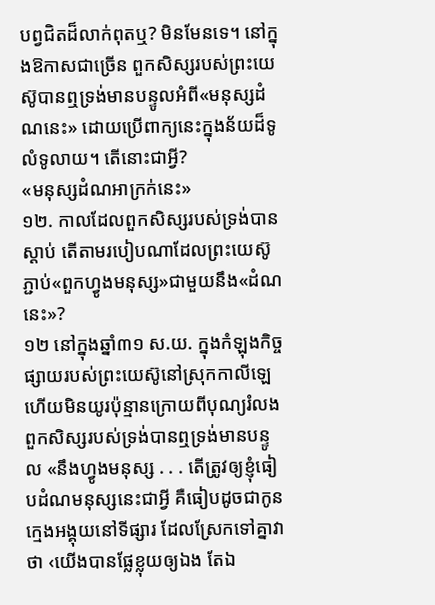បព្វជិតដ៏លាក់ពុតឬ? មិនមែនទេ។ នៅក្នុងឱកាសជាច្រើន ពួកសិស្សរបស់ព្រះយេស៊ូបានឮទ្រង់មានបន្ទូលអំពី«មនុស្សដំណនេះ» ដោយប្រើពាក្យនេះក្នុងន័យដ៏ទូលំទូលាយ។ តើនោះជាអ្វី?
«មនុស្សដំណអាក្រក់នេះ»
១២. កាលដែលពួកសិស្សរបស់ទ្រង់បានស្ដាប់ តើតាមរបៀបណាដែលព្រះយេស៊ូភ្ជាប់«ពួកហ្វូងមនុស្ស»ជាមួយនឹង«ដំណនេះ»?
១២ នៅក្នុងឆ្នាំ៣១ ស.យ. ក្នុងកំឡុងកិច្ចផ្សាយរបស់ព្រះយេស៊ូនៅស្រុកកាលីឡេ ហើយមិនយូរប៉ុន្មានក្រោយពីបុណ្យរំលង ពួកសិស្សរបស់ទ្រង់បានឮទ្រង់មានបន្ទូល «នឹងហ្វូងមនុស្ស . . . តើត្រូវឲ្យខ្ញុំធៀបដំណមនុស្សនេះជាអ្វី គឺធៀបដូចជាកូនក្មេងអង្គុយនៅទីផ្សារ ដែលស្រែកទៅគ្នាវាថា ‹យើងបានផ្លែខ្លុយឲ្យឯង តែឯ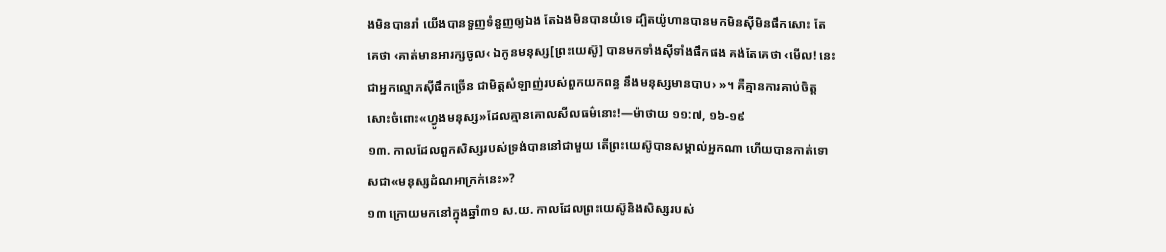ងមិនបានរាំ យើងបានទួញទំនួញឲ្យឯង តែឯងមិនបានយំទេ ដ្បិតយ៉ូហានបានមកមិនស៊ីមិនផឹកសោះ តែគេថា ‹គាត់មានអារក្សចូល‹ ឯកូនមនុស្ស[ព្រះយេស៊ូ] បានមកទាំងស៊ីទាំងផឹកផង គង់តែគេថា ‹មើល! នេះជាអ្នកល្មោភស៊ីផឹកច្រើន ជាមិត្តសំឡាញ់របស់ពួកយកពន្ធ នឹងមនុស្សមានបាប› »។ គឺគ្មានការគាប់ចិត្តសោះចំពោះ«ហ្វូងមនុស្ស»ដែលគ្មានគោលសីលធម៌នោះ!—ម៉ាថាយ ១១:៧, ១៦-១៩
១៣. កាលដែលពួកសិស្សរបស់ទ្រង់បាននៅជាមួយ តើព្រះយេស៊ូបានសម្គាល់អ្នកណា ហើយបានកាត់ទោសជា«មនុស្សដំណអាក្រក់នេះ»?
១៣ ក្រោយមកនៅក្នុងឆ្នាំ៣១ ស.យ. កាលដែលព្រះយេស៊ូនិងសិស្សរបស់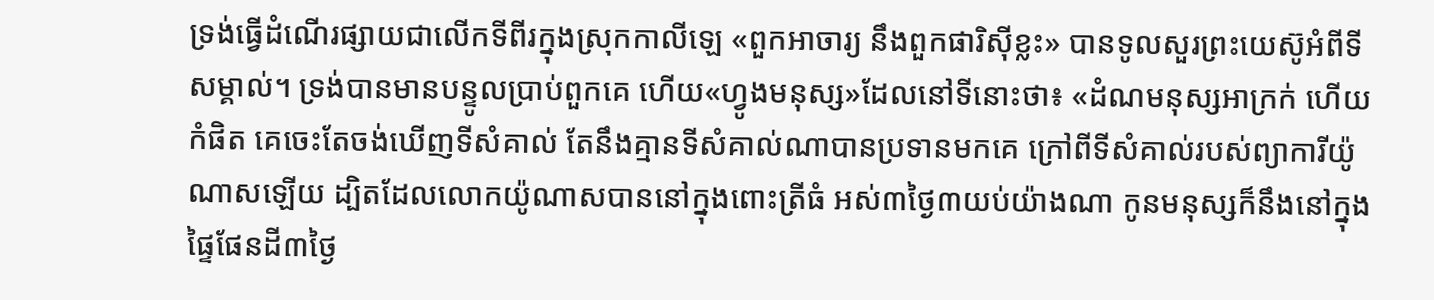ទ្រង់ធ្វើដំណើរផ្សាយជាលើកទីពីរក្នុងស្រុកកាលីឡេ «ពួកអាចារ្យ នឹងពួកផារិស៊ីខ្លះ» បានទូលសួរព្រះយេស៊ូអំពីទីសម្គាល់។ ទ្រង់បានមានបន្ទូលប្រាប់ពួកគេ ហើយ«ហ្វូងមនុស្ស»ដែលនៅទីនោះថា៖ «ដំណមនុស្សអាក្រក់ ហើយកំផិត គេចេះតែចង់ឃើញទីសំគាល់ តែនឹងគ្មានទីសំគាល់ណាបានប្រទានមកគេ ក្រៅពីទីសំគាល់របស់ព្យាការីយ៉ូណាសឡើយ ដ្បិតដែលលោកយ៉ូណាសបាននៅក្នុងពោះត្រីធំ អស់៣ថ្ងៃ៣យប់យ៉ាងណា កូនមនុស្សក៏នឹងនៅក្នុងផ្ទៃផែនដី៣ថ្ងៃ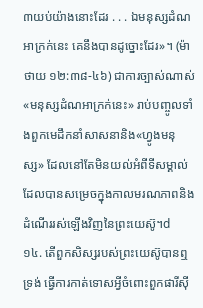៣យប់យ៉ាងនោះដែរ . . . ឯមនុស្សដំណអាក្រក់នេះ គេនឹងបានដូច្នោះដែរ»។ (ម៉ាថាយ ១២:៣៨-៤៦) ជាការច្បាស់ណាស់ «មនុស្សដំណអាក្រក់នេះ» រាប់បញ្ចូលទាំងពួកមេដឹកនាំសាសនានិង«ហ្វូងមនុស្ស» ដែលនៅតែមិនយល់អំពីទីសម្គាល់ដែលបានសម្រេចក្នុងកាលមរណភាពនិងដំណើររស់ឡើងវិញនៃព្រះយេស៊ូ។d
១៤. តើពួកសិស្សរបស់ព្រះយេស៊ូបានឮទ្រង់ ធ្វើការកាត់ទោសអ្វីចំពោះពួកផារីស៊ី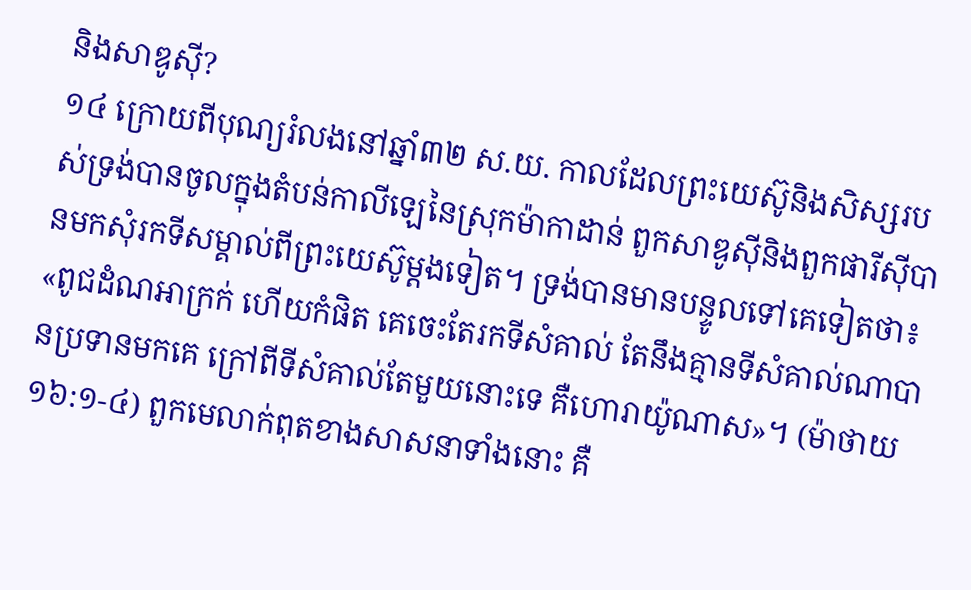និងសាឌូស៊ី?
១៤ ក្រោយពីបុណ្យរំលងនៅឆ្នាំ៣២ ស.យ. កាលដែលព្រះយេស៊ូនិងសិស្សរបស់ទ្រង់បានចូលក្នុងតំបន់កាលីឡេនៃស្រុកម៉ាកាដាន់ ពួកសាឌូស៊ីនិងពួកផារីស៊ីបានមកសុំរកទីសម្គាល់ពីព្រះយេស៊ូម្ដងទៀត។ ទ្រង់បានមានបន្ទូលទៅគេទៀតថា៖ «ពូជដំណអាក្រក់ ហើយកំផិត គេចេះតែរកទីសំគាល់ តែនឹងគ្មានទីសំគាល់ណាបានប្រទានមកគេ ក្រៅពីទីសំគាល់តែមួយនោះទេ គឺហោរាយ៉ូណាស»។ (ម៉ាថាយ ១៦:១-៤) ពួកមេលាក់ពុតខាងសាសនាទាំងនោះ គឺ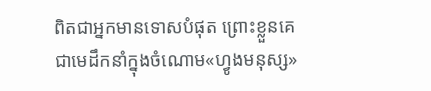ពិតជាអ្នកមានទោសបំផុត ព្រោះខ្លួនគេជាមេដឹកនាំក្នុងចំណោម«ហ្វូងមនុស្ស»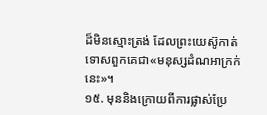ដ៏មិនស្មោះត្រង់ ដែលព្រះយេស៊ូកាត់ទោសពួកគេជា«មនុស្សដំណអាក្រក់នេះ»។
១៥. មុននិងក្រោយពីការផ្លាស់ប្រែ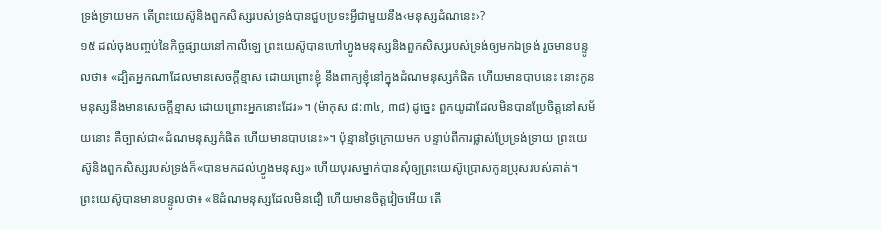ទ្រង់ទ្រាយមក តើព្រះយេស៊ូនិងពួកសិស្សរបស់ទ្រង់បានជួបប្រទះអ្វីជាមួយនឹង‹មនុស្សដំណនេះ›?
១៥ ដល់ចុងបញ្ចប់នៃកិច្ចផ្សាយនៅកាលីឡេ ព្រះយេស៊ូបានហៅហ្វូងមនុស្សនិងពួកសិស្សរបស់ទ្រង់ឲ្យមកឯទ្រង់ រួចមានបន្ទូលថា៖ «ដ្បិតអ្នកណាដែលមានសេចក្ដីខ្មាស ដោយព្រោះខ្ញុំ នឹងពាក្យខ្ញុំនៅក្នុងដំណមនុស្សកំផិត ហើយមានបាបនេះ នោះកូនមនុស្សនឹងមានសេចក្ដីខ្មាស ដោយព្រោះអ្នកនោះដែរ»។ (ម៉ាកុស ៨:៣៤, ៣៨) ដូច្នេះ ពួកយូដាដែលមិនបានប្រែចិត្តនៅសម័យនោះ គឺច្បាស់ជា«ដំណមនុស្សកំផិត ហើយមានបាបនេះ»។ ប៉ុន្មានថ្ងៃក្រោយមក បន្ទាប់ពីការផ្លាស់ប្រែទ្រង់ទ្រាយ ព្រះយេស៊ូនិងពួកសិស្សរបស់ទ្រង់ក៏«បានមកដល់ហ្វូងមនុស្ស» ហើយបុរសម្នាក់បានសុំឲ្យព្រះយេស៊ូប្រោសកូនប្រុសរបស់គាត់។ ព្រះយេស៊ូបានមានបន្ទូលថា៖ «ឱដំណមនុស្សដែលមិនជឿ ហើយមានចិត្តវៀចអើយ តើ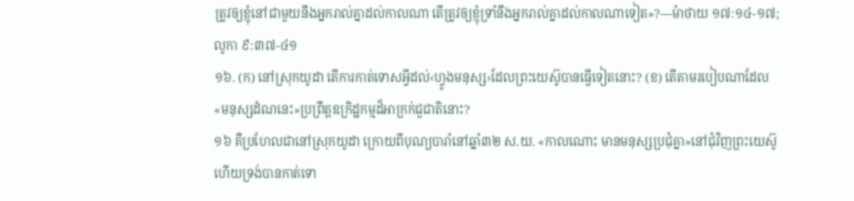ត្រូវឲ្យខ្ញុំនៅជាមួយនឹងអ្នករាល់គ្នាដល់កាលណា តើត្រូវឲ្យខ្ញុំទ្រាំនឹងអ្នករាល់គ្នាដល់កាលណាទៀត»?—ម៉ាថាយ ១៧:១៤-១៧; លូកា ៩:៣៧-៤១
១៦. (ក) នៅស្រុកយូដា តើការកាត់ទោសអ្វីដល់‹ហ្វូងមនុស្ស›ដែលព្រះយេស៊ូបានធ្វើទៀតនោះ? (ខ) តើតាមរបៀបណាដែល«មនុស្សដំណនេះ»ប្រព្រឹត្តឧក្រិដ្ឋកម្មដ៏អាក្រក់ជួជាតិនោះ?
១៦ គឺប្រហែលជានៅស្រុកយូដា ក្រោយពីបុណ្យបារាំនៅឆ្នាំ៣២ ស.យ. «កាលណោះ មានមនុស្សប្រជុំគ្នា»នៅជុំវិញព្រះយេស៊ូ ហើយទ្រង់បានកាត់ទោ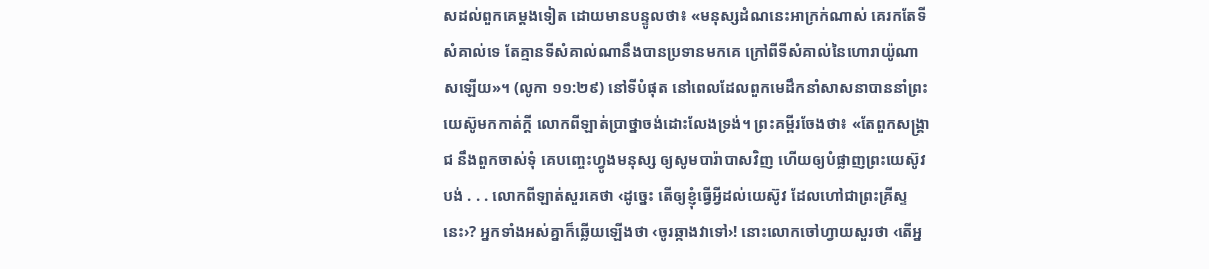សដល់ពួកគេម្ដងទៀត ដោយមានបន្ទូលថា៖ «មនុស្សដំណនេះអាក្រក់ណាស់ គេរកតែទីសំគាល់ទេ តែគ្មានទីសំគាល់ណានឹងបានប្រទានមកគេ ក្រៅពីទីសំគាល់នៃហោរាយ៉ូណាសឡើយ»។ (លូកា ១១:២៩) នៅទីបំផុត នៅពេលដែលពួកមេដឹកនាំសាសនាបាននាំព្រះយេស៊ូមកកាត់ក្ដី លោកពីឡាត់ប្រាថ្នាចង់ដោះលែងទ្រង់។ ព្រះគម្ពីរចែងថា៖ «តែពួកសង្គ្រាជ នឹងពួកចាស់ទុំ គេបញ្ចេះហ្វូងមនុស្ស ឲ្យសូមបារ៉ាបាសវិញ ហើយឲ្យបំផ្លាញព្រះយេស៊ូវបង់ . . . លោកពីឡាត់សួរគេថា ‹ដូច្នេះ តើឲ្យខ្ញុំធ្វើអ្វីដល់យេស៊ូវ ដែលហៅជាព្រះគ្រីស្ទនេះ›? អ្នកទាំងអស់គ្នាក៏ឆ្លើយឡើងថា ‹ចូរឆ្កាងវាទៅ›! នោះលោកចៅហ្វាយសួរថា ‹តើអ្ន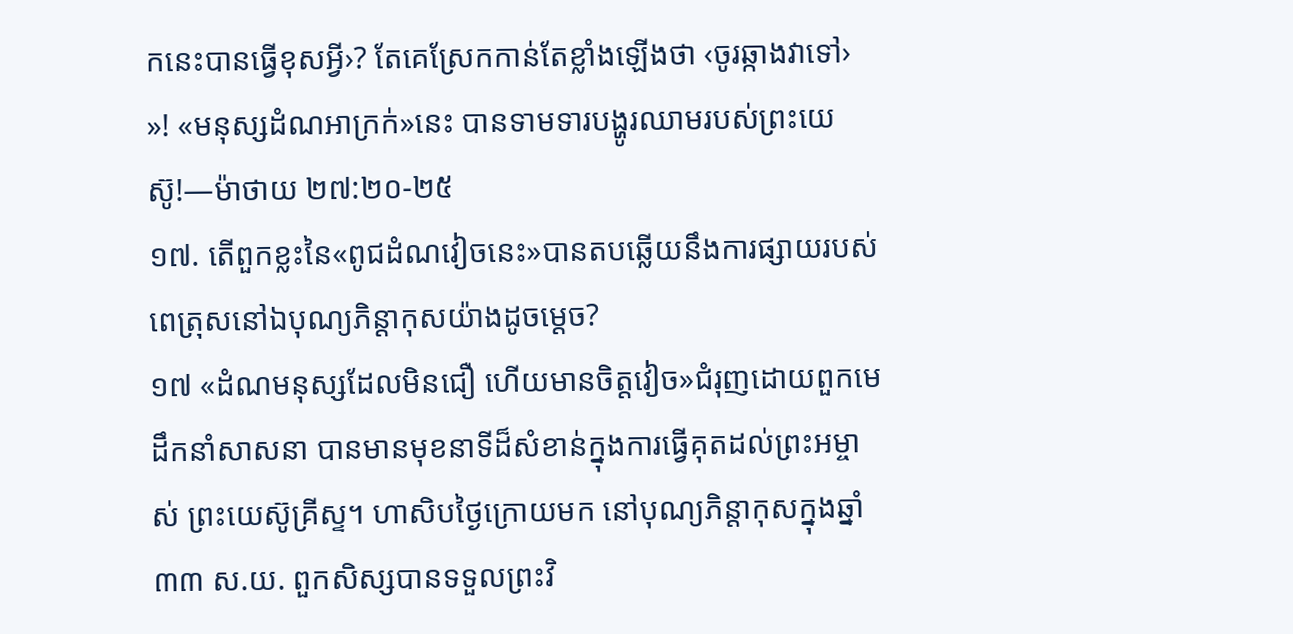កនេះបានធ្វើខុសអ្វី›? តែគេស្រែកកាន់តែខ្លាំងឡើងថា ‹ចូរឆ្កាងវាទៅ› »! «មនុស្សដំណអាក្រក់»នេះ បានទាមទារបង្ហូរឈាមរបស់ព្រះយេស៊ូ!—ម៉ាថាយ ២៧:២០-២៥
១៧. តើពួកខ្លះនៃ«ពូជដំណវៀចនេះ»បានតបឆ្លើយនឹងការផ្សាយរបស់ពេត្រុសនៅឯបុណ្យភិន្ដាកុសយ៉ាងដូចម្ដេច?
១៧ «ដំណមនុស្សដែលមិនជឿ ហើយមានចិត្តវៀច»ជំរុញដោយពួកមេដឹកនាំសាសនា បានមានមុខនាទីដ៏សំខាន់ក្នុងការធ្វើគុតដល់ព្រះអម្ចាស់ ព្រះយេស៊ូគ្រីស្ទ។ ហាសិបថ្ងៃក្រោយមក នៅបុណ្យភិន្ដាកុសក្នុងឆ្នាំ៣៣ ស.យ. ពួកសិស្សបានទទួលព្រះវិ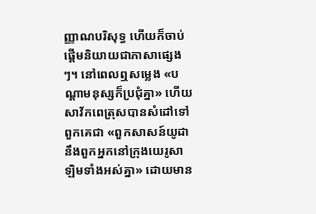ញ្ញាណបរិសុទ្ធ ហើយក៏ចាប់ផ្ដើមនិយាយជាភាសាផ្សេងៗ។ នៅពេលឮសម្លេង «បណ្ដាមនុស្សក៏ប្រជុំគ្នា» ហើយសាវ័កពេត្រុសបានសំដៅទៅពួកគេជា «ពួកសាសន៍យូដា នឹងពួកអ្នកនៅក្រុងយេរូសាឡិមទាំងអស់គ្នា» ដោយមាន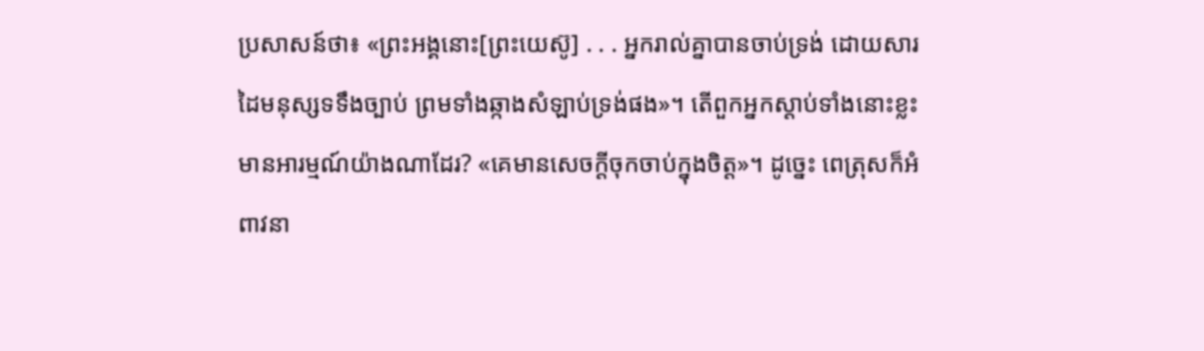ប្រសាសន៍ថា៖ «ព្រះអង្គនោះ[ព្រះយេស៊ូ] . . . អ្នករាល់គ្នាបានចាប់ទ្រង់ ដោយសារដៃមនុស្សទទឹងច្បាប់ ព្រមទាំងឆ្កាងសំឡាប់ទ្រង់ផង»។ តើពួកអ្នកស្ដាប់ទាំងនោះខ្លះមានអារម្មណ៍យ៉ាងណាដែរ? «គេមានសេចក្ដីចុកចាប់ក្នុងចិត្ត»។ ដូច្នេះ ពេត្រុសក៏អំពាវនា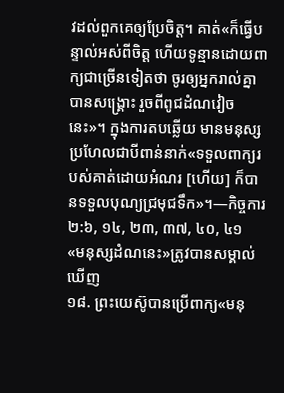វដល់ពួកគេឲ្យប្រែចិត្ត។ គាត់«ក៏ធ្វើបន្ទាល់អស់ពីចិត្ត ហើយទូន្មានដោយពាក្យជាច្រើនទៀតថា ចូរឲ្យអ្នករាល់គ្នាបានសង្គ្រោះ រួចពីពូជដំណវៀចនេះ»។ ក្នុងការតបឆ្លើយ មានមនុស្សប្រហែលជាបីពាន់នាក់«ទទួលពាក្យរបស់គាត់ដោយអំណរ [ហើយ] ក៏បានទទួលបុណ្យជ្រមុជទឹក»។—កិច្ចការ ២:៦, ១៤, ២៣, ៣៧, ៤០, ៤១
«មនុស្សដំណនេះ»ត្រូវបានសម្គាល់ឃើញ
១៨. ព្រះយេស៊ូបានប្រើពាក្យ«មនុ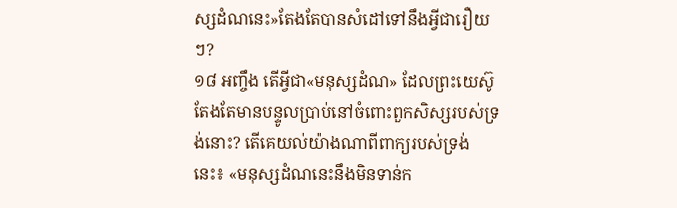ស្សដំណនេះ»តែងតែបានសំដៅទៅនឹងអ្វីជារឿយៗ?
១៨ អញ្ចឹង តើអ្វីជា«មនុស្សដំណ» ដែលព្រះយេស៊ូតែងតែមានបន្ទូលប្រាប់នៅចំពោះពួកសិស្សរបស់ទ្រង់នោះ? តើគេយល់យ៉ាងណាពីពាក្យរបស់ទ្រង់នេះ៖ «មនុស្សដំណនេះនឹងមិនទាន់ក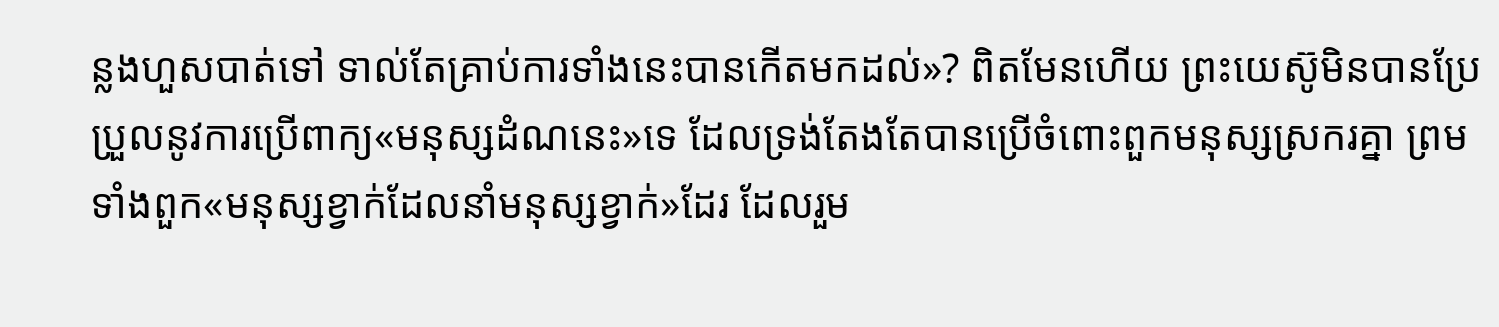ន្លងហួសបាត់ទៅ ទាល់តែគ្រាប់ការទាំងនេះបានកើតមកដល់»? ពិតមែនហើយ ព្រះយេស៊ូមិនបានប្រែប្រួលនូវការប្រើពាក្យ«មនុស្សដំណនេះ»ទេ ដែលទ្រង់តែងតែបានប្រើចំពោះពួកមនុស្សស្រករគ្នា ព្រមទាំងពួក«មនុស្សខ្វាក់ដែលនាំមនុស្សខ្វាក់»ដែរ ដែលរួម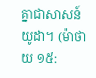គ្នាជាសាសន៍យូដា។ (ម៉ាថាយ ១៥: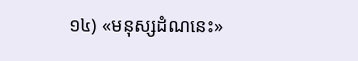១៤) «មនុស្សដំណនេះ»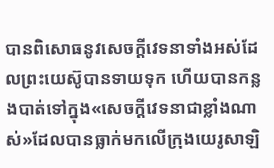បានពិសោធនូវសេចក្ដីវេទនាទាំងអស់ដែលព្រះយេស៊ូបានទាយទុក ហើយបានកន្លងបាត់ទៅក្នុង«សេចក្ដីវេទនាជាខ្លាំងណាស់»ដែលបានធ្លាក់មកលើក្រុងយេរូសាឡិ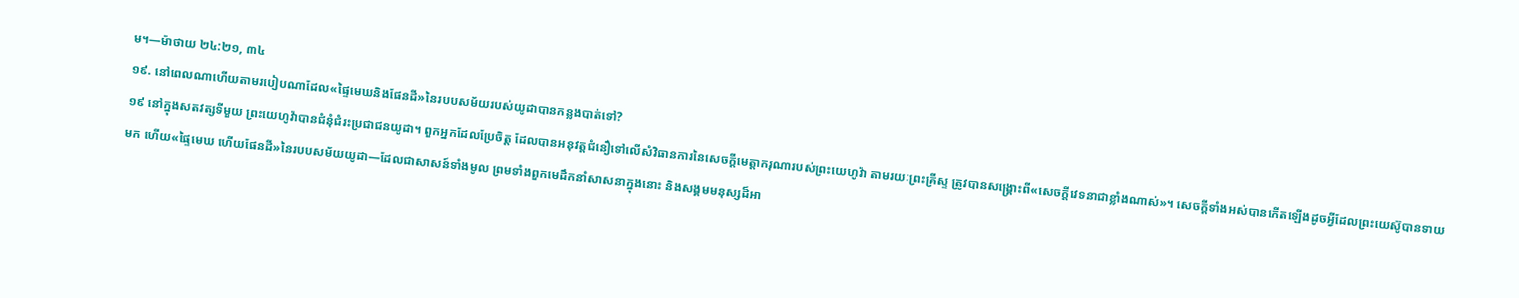ម។—ម៉ាថាយ ២៤:២១, ៣៤
១៩. នៅពេលណាហើយតាមរបៀបណាដែល«ផ្ទៃមេឃនិងផែនដី»នៃរបបសម័យរបស់យូដាបានកន្លងបាត់ទៅ?
១៩ នៅក្នុងសតវត្សទីមួយ ព្រះយេហូវ៉ាបានជំនុំជំរះប្រជាជនយូដា។ ពួកអ្នកដែលប្រែចិត្ត ដែលបានអនុវត្តជំនឿទៅលើសំវិធានការនៃសេចក្ដីមេត្ដាករុណារបស់ព្រះយេហូវ៉ា តាមរយៈព្រះគ្រីស្ទ ត្រូវបានសង្គ្រោះពី«សេចក្ដីវេទនាជាខ្លាំងណាស់»។ សេចក្ដីទាំងអស់បានកើតឡើងដូចអ្វីដែលព្រះយេស៊ូបានទាយមក ហើយ«ផ្ទៃមេឃ ហើយផែនដី»នៃរបបសម័យយូដា—ដែលជាសាសន៍ទាំងមូល ព្រមទាំងពួកមេដឹកនាំសាសនាក្នុងនោះ និងសង្គមមនុស្សដ៏អា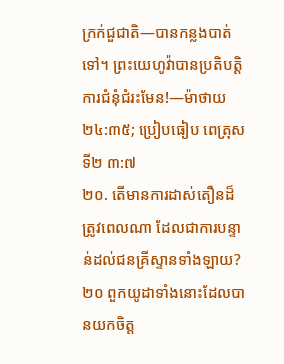ក្រក់ជួជាតិ—បានកន្លងបាត់ទៅ។ ព្រះយេហូវ៉ាបានប្រតិបត្ដិការជំនុំជំរះមែន!—ម៉ាថាយ ២៤:៣៥; ប្រៀបធៀប ពេត្រុសទី២ ៣:៧
២០. តើមានការដាស់តឿនដ៏ត្រូវពេលណា ដែលជាការបន្ទាន់ដល់ជនគ្រីស្ទានទាំងឡាយ?
២០ ពួកយូដាទាំងនោះដែលបានយកចិត្ត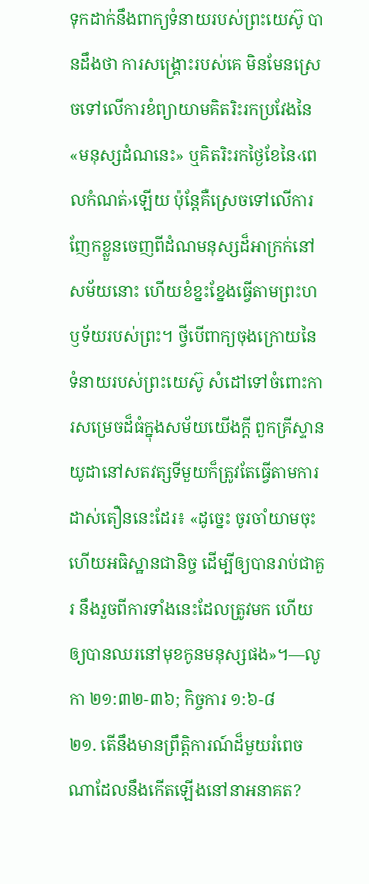ទុកដាក់នឹងពាក្យទំនាយរបស់ព្រះយេស៊ូ បានដឹងថា ការសង្គ្រោះរបស់គេ មិនមែនស្រេចទៅលើការខំព្យាយាមគិតរិះរកប្រវែងនៃ«មនុស្សដំណនេះ» ឬគិតរិះរកថ្ងៃខែនៃ‹ពេលកំណត់›ឡើយ ប៉ុន្តែគឺស្រេចទៅលើការញែកខ្លួនចេញពីដំណមនុស្សដ៏អាក្រក់នៅសម័យនោះ ហើយខំខ្នះខ្នែងធ្វើតាមព្រះហឫទ័យរបស់ព្រះ។ ថ្វីបើពាក្យចុងក្រោយនៃទំនាយរបស់ព្រះយេស៊ូ សំដៅទៅចំពោះការសម្រេចដ៏ធំក្នុងសម័យយើងក្ដី ពួកគ្រីស្ទានយូដានៅសតវត្សទីមួយក៏ត្រូវតែធ្វើតាមការដាស់តឿននេះដែរ៖ «ដូច្នេះ ចូរចាំយាមចុះ ហើយអធិស្ឋានជានិច្ច ដើម្បីឲ្យបានរាប់ជាគួរ នឹងរួចពីការទាំងនេះដែលត្រូវមក ហើយឲ្យបានឈរនៅមុខកូនមនុស្សផង»។—លូកា ២១:៣២-៣៦; កិច្ចការ ១:៦-៨
២១. តើនឹងមានព្រឹត្ដិការណ៍ដ៏មួយរំពេចណាដែលនឹងកើតឡើងនៅនាអនាគត?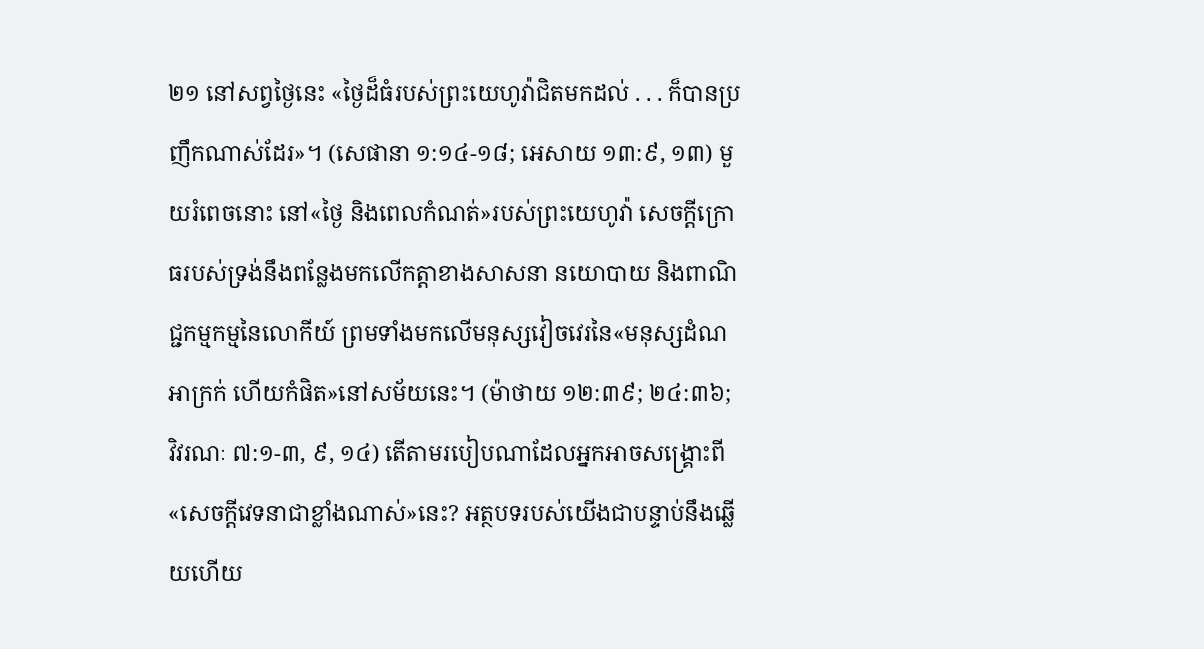២១ នៅសព្វថ្ងៃនេះ «ថ្ងៃដ៏ធំរបស់ព្រះយេហូវ៉ាជិតមកដល់ . . . ក៏បានប្រញឹកណាស់ដែរ»។ (សេផានា ១:១៤-១៨; អេសាយ ១៣:៩, ១៣) មួយរំពេចនោះ នៅ«ថ្ងៃ និងពេលកំណត់»របស់ព្រះយេហូវ៉ា សេចក្ដីក្រោធរបស់ទ្រង់នឹងពន្លែងមកលើកត្ដាខាងសាសនា នយោបាយ និងពាណិជ្ជកម្មកម្មនៃលោកីយ៍ ព្រមទាំងមកលើមនុស្សវៀចវេរនៃ«មនុស្សដំណអាក្រក់ ហើយកំផិត»នៅសម័យនេះ។ (ម៉ាថាយ ១២:៣៩; ២៤:៣៦; វិវរណៈ ៧:១-៣, ៩, ១៤) តើតាមរបៀបណាដែលអ្នកអាចសង្គ្រោះពី«សេចក្ដីវេទនាជាខ្លាំងណាស់»នេះ? អត្ថបទរបស់យើងជាបន្ទាប់នឹងឆ្លើយហើយ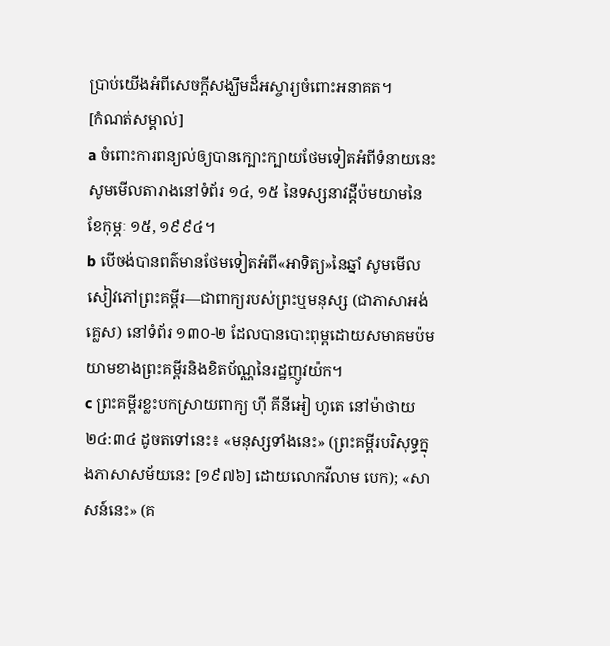ប្រាប់យើងអំពីសេចក្ដីសង្ឃឹមដ៏អស្ចារ្យចំពោះអនាគត។
[កំណត់សម្គាល់]
a ចំពោះការពន្យល់ឲ្យបានក្បោះក្បាយថែមទៀតអំពីទំនាយនេះ សូមមើលតារាងនៅទំព័រ ១៤, ១៥ នៃទស្សនាវដ្ដីប៉មយាមនៃខែកុម្ភៈ ១៥, ១៩៩៤។
b បើចង់បានពត៌មានថែមទៀតអំពី«អាទិត្យ»នៃឆ្នាំ សូមមើលសៀវភៅព្រះគម្ពីរ—ជាពាក្យរបស់ព្រះឬមនុស្ស (ជាភាសាអង់គ្លេស) នៅទំព័រ ១៣០-២ ដែលបានបោះពុម្ពដោយសមាគមប៉មយាមខាងព្រះគម្ពីរនិងខិតប័ណ្ណនៃរដ្ឋញូវយ៉ក។
c ព្រះគម្ពីរខ្លះបកស្រាយពាក្យ ហ៊ី គីនីអៀ ហូតេ នៅម៉ាថាយ ២៤:៣៤ ដូចតទៅនេះ៖ «មនុស្សទាំងនេះ» (ព្រះគម្ពីរបរិសុទ្ធក្នុងភាសាសម័យនេះ [១៩៧៦] ដោយលោកវីលាម បេក); «សាសន៍នេះ» (គ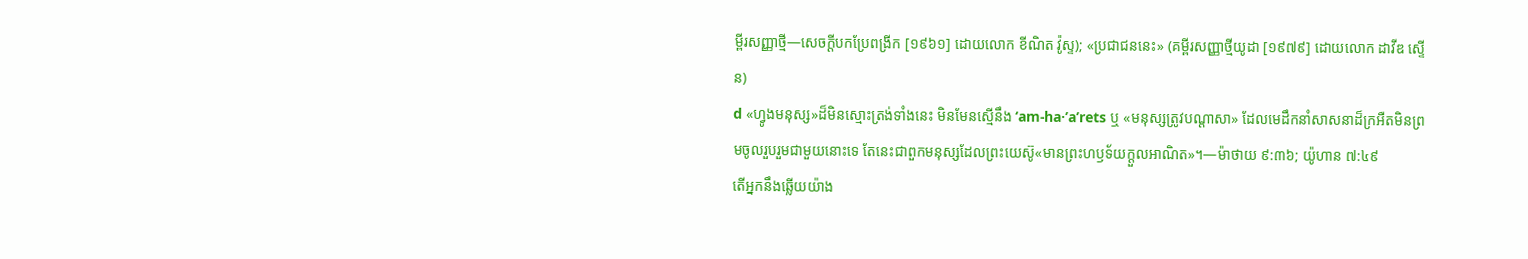ម្ពីរសញ្ញាថ្មី—សេចក្ដីបកប្រែពង្រីក [១៩៦១] ដោយលោក ខីណិត វ៉ូស្ទ); «ប្រជាជននេះ» (គម្ពីរសញ្ញាថ្មីយូដា [១៩៧៩] ដោយលោក ដាវីឌ ស្ទើន)
d «ហ្វូងមនុស្ស»ដ៏មិនស្មោះត្រង់ទាំងនេះ មិនមែនស្មើនឹង ‘am-ha·ʼaʹrets ឬ «មនុស្សត្រូវបណ្ដាសា» ដែលមេដឹកនាំសាសនាដ៏ក្រអឺតមិនព្រមចូលរួបរួមជាមួយនោះទេ តែនេះជាពួកមនុស្សដែលព្រះយេស៊ូ«មានព្រះហឫទ័យក្ដួលអាណិត»។—ម៉ាថាយ ៩:៣៦; យ៉ូហាន ៧:៤៩
តើអ្នកនឹងឆ្លើយយ៉ាង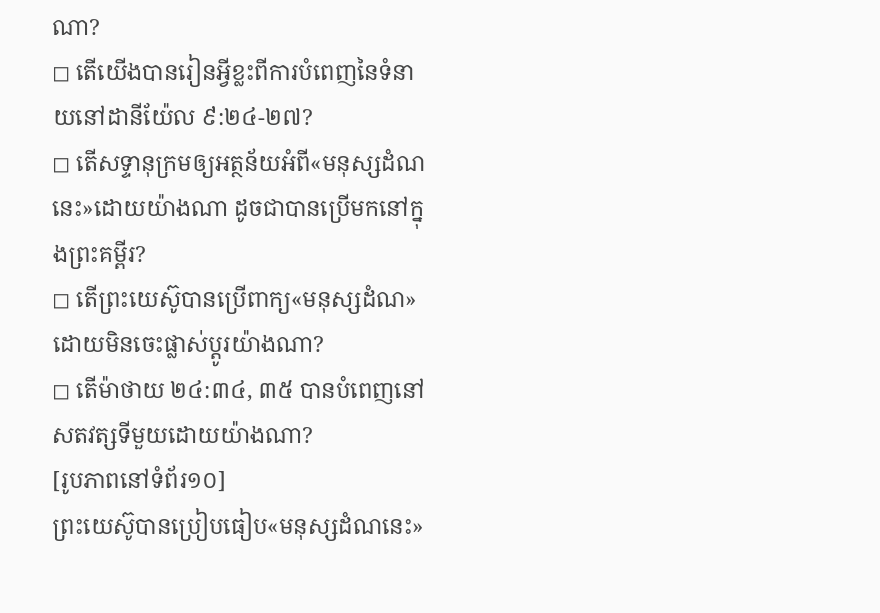ណា?
◻ តើយើងបានរៀនអ្វីខ្លះពីការបំពេញនៃទំនាយនៅដានីយ៉ែល ៩:២៤-២៧?
◻ តើសទ្ទានុក្រមឲ្យអត្ថន័យអំពី«មនុស្សដំណនេះ»ដោយយ៉ាងណា ដូចជាបានប្រើមកនៅក្នុងព្រះគម្ពីរ?
◻ តើព្រះយេស៊ូបានប្រើពាក្យ«មនុស្សដំណ»ដោយមិនចេះផ្លាស់ប្ដូរយ៉ាងណា?
◻ តើម៉ាថាយ ២៤:៣៤, ៣៥ បានបំពេញនៅសតវត្សទីមួយដោយយ៉ាងណា?
[រូបភាពនៅទំព័រ១០]
ព្រះយេស៊ូបានប្រៀបធៀប«មនុស្សដំណនេះ»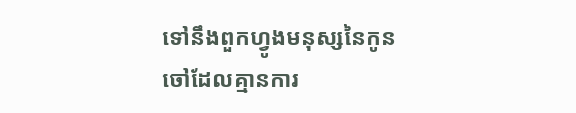ទៅនឹងពួកហ្វូងមនុស្សនៃកូនចៅដែលគ្មានការ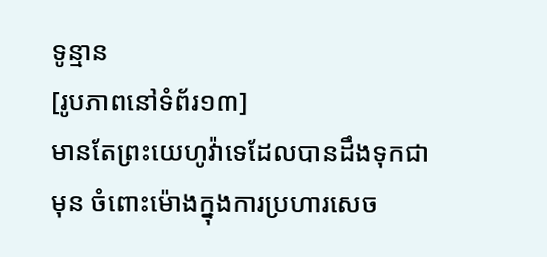ទូន្មាន
[រូបភាពនៅទំព័រ១៣]
មានតែព្រះយេហូវ៉ាទេដែលបានដឹងទុកជាមុន ចំពោះម៉ោងក្នុងការប្រហារសេច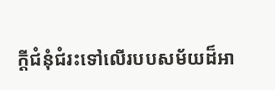ក្ដីជំនុំជំរះទៅលើរបបសម័យដ៏អា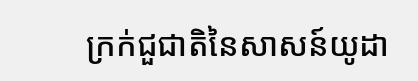ក្រក់ជួជាតិនៃសាសន៍យូដា